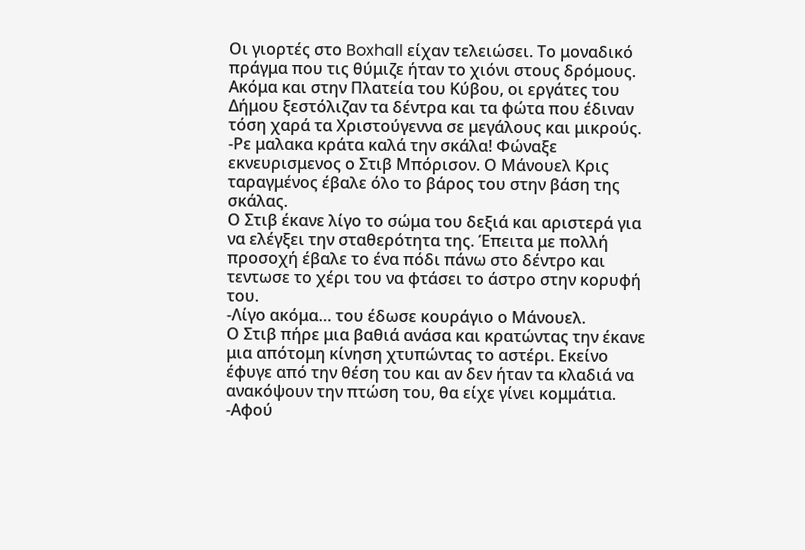Οι γιορτές στο Boxhall είχαν τελειώσει. Το μοναδικό πράγμα που τις θύμιζε ήταν το χιόνι στους δρόμους. Ακόμα και στην Πλατεία του Κύβου, οι εργάτες του Δήμου ξεστόλιζαν τα δέντρα και τα φώτα που έδιναν τόση χαρά τα Χριστούγεννα σε μεγάλους και μικρούς.
-Ρε μαλακα κράτα καλά την σκάλα! Φώναξε εκνευρισμενος ο Στιβ Μπόρισον. Ο Μάνουελ Κρις ταραγμένος έβαλε όλο το βάρος του στην βάση της σκάλας.
Ο Στιβ έκανε λίγο το σώμα του δεξιά και αριστερά για να ελέγξει την σταθερότητα της. Έπειτα με πολλή προσοχή έβαλε το ένα πόδι πάνω στο δέντρο και τεντωσε το χέρι του να φτάσει το άστρο στην κορυφή του.
-Λίγο ακόμα… του έδωσε κουράγιο ο Μάνουελ.
Ο Στιβ πήρε μια βαθιά ανάσα και κρατώντας την έκανε μια απότομη κίνηση χτυπώντας το αστέρι. Εκείνο έφυγε από την θέση του και αν δεν ήταν τα κλαδιά να ανακόψουν την πτώση του, θα είχε γίνει κομμάτια.
-Αφού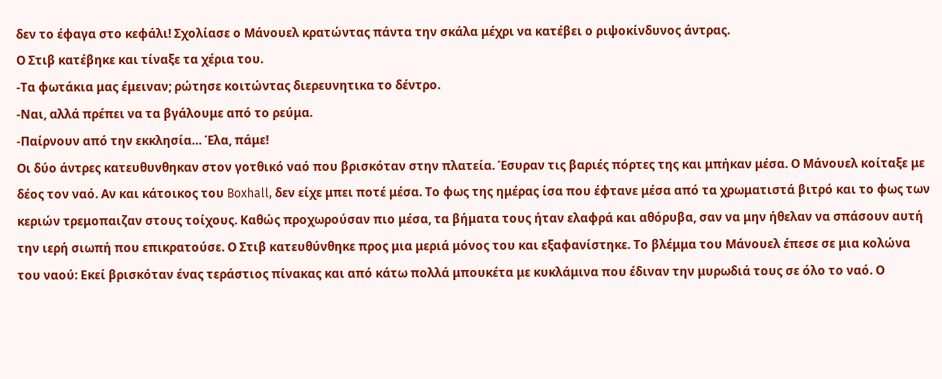δεν το έφαγα στο κεφάλι! Σχολίασε ο Μάνουελ κρατώντας πάντα την σκάλα μέχρι να κατέβει ο ριψοκίνδυνος άντρας.
Ο Στιβ κατέβηκε και τίναξε τα χέρια του.
-Τα φωτάκια μας έμειναν; ρώτησε κοιτώντας διερευνητικα το δέντρο.
-Ναι, αλλά πρέπει να τα βγάλουμε από το ρεύμα.
-Παίρνουν από την εκκλησία… Έλα, πάμε!
Οι δύο άντρες κατευθυνθηκαν στον γοτθικό ναό που βρισκόταν στην πλατεία. Έσυραν τις βαριές πόρτες της και μπήκαν μέσα. Ο Μάνουελ κοίταξε με δέος τον ναό. Αν και κάτοικος του Boxhall, δεν είχε μπει ποτέ μέσα. Το φως της ημέρας ίσα που έφτανε μέσα από τα χρωματιστά βιτρό και το φως των κεριών τρεμοπαιζαν στους τοίχους. Καθώς προχωρούσαν πιο μέσα, τα βήματα τους ήταν ελαφρά και αθόρυβα, σαν να μην ήθελαν να σπάσουν αυτή την ιερή σιωπή που επικρατούσε. Ο Στιβ κατευθύνθηκε προς μια μεριά μόνος του και εξαφανίστηκε. Το βλέμμα του Μάνουελ έπεσε σε μια κολώνα του ναού: Εκεί βρισκόταν ένας τεράστιος πίνακας και από κάτω πολλά μπουκέτα με κυκλάμινα που έδιναν την μυρωδιά τους σε όλο το ναό. Ο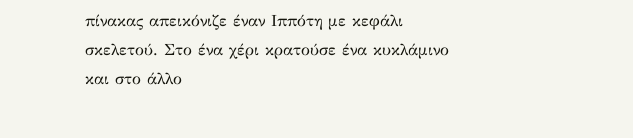πίνακας απεικόνιζε έναν Ιππότη με κεφάλι σκελετού. Στο ένα χέρι κρατούσε ένα κυκλάμινο και στο άλλο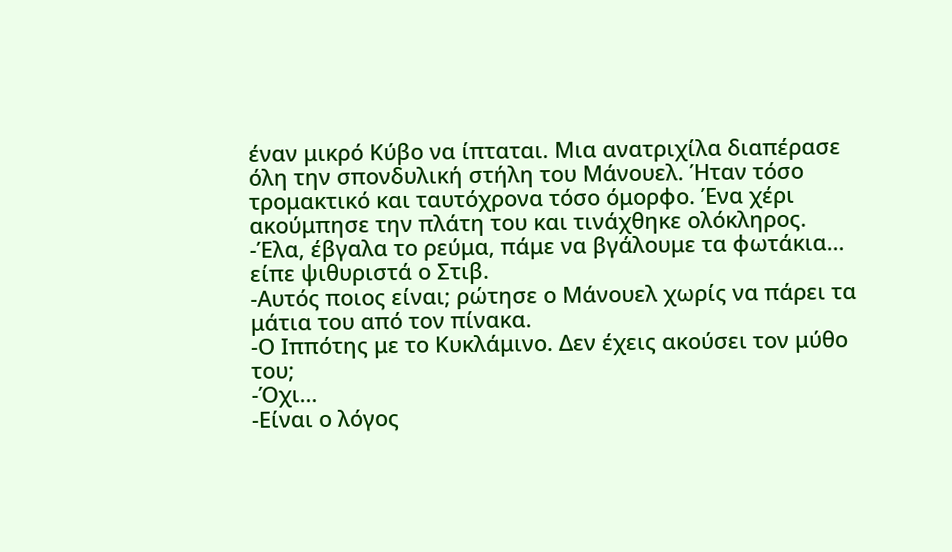έναν μικρό Κύβο να ίπταται. Μια ανατριχίλα διαπέρασε όλη την σπονδυλική στήλη του Μάνουελ. Ήταν τόσο τρομακτικό και ταυτόχρονα τόσο όμορφο. Ένα χέρι ακούμπησε την πλάτη του και τινάχθηκε ολόκληρος.
-Έλα, έβγαλα το ρεύμα, πάμε να βγάλουμε τα φωτάκια… είπε ψιθυριστά ο Στιβ.
-Αυτός ποιος είναι; ρώτησε ο Μάνουελ χωρίς να πάρει τα μάτια του από τον πίνακα.
-Ο Ιππότης με το Κυκλάμινο. Δεν έχεις ακούσει τον μύθο του;
-Όχι…
-Είναι ο λόγος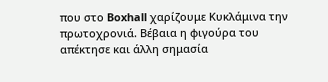που στο Boxhall χαρίζουμε Κυκλάμινα την πρωτοχρονιά. Βέβαια η φιγούρα του απέκτησε και άλλη σημασία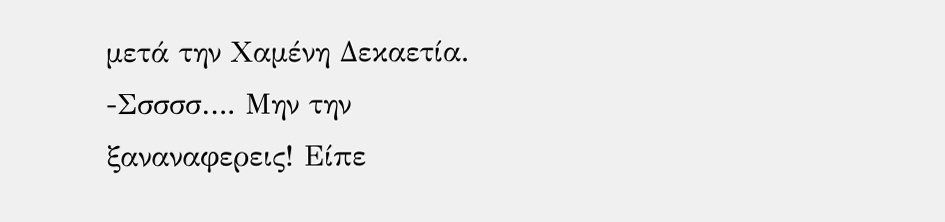μετά την Χαμένη Δεκαετία.
-Σσσσσ…. Μην την ξαναναφερεις! Είπε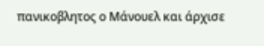πανικοβλητος ο Μάνουελ και άρχισε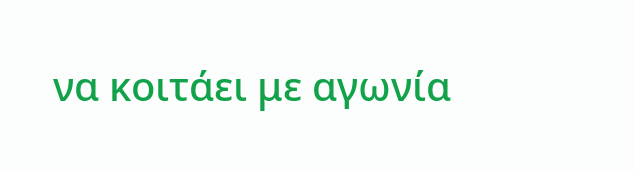να κοιτάει με αγωνία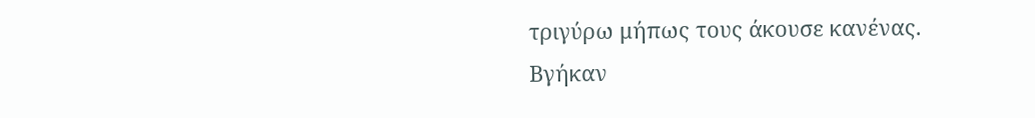τριγύρω μήπως τους άκουσε κανένας.
Βγήκαν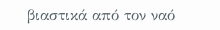βιαστικά από τον ναό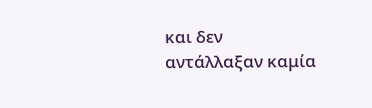και δεν αντάλλαξαν καμία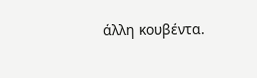άλλη κουβέντα.